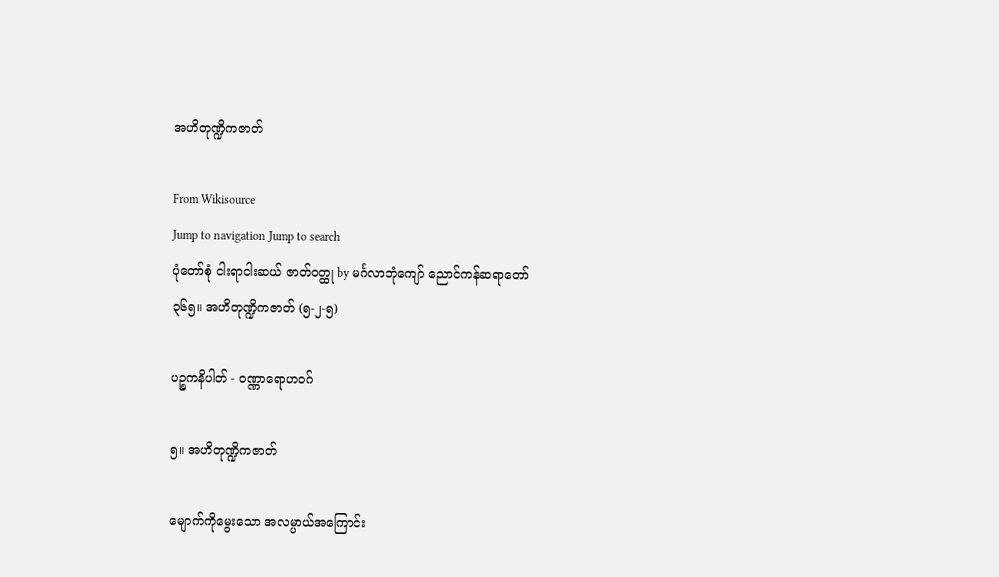အဟိတုဏ္ဍိကဇာတ်

From Wikisource
Jump to navigation Jump to search
ပုံတော်စုံ ငါးရာငါးဆယ် ဇာတ်ဝတ္ထု by မင်္ဂလာဘုံကျော် ညောင်ကန်ဆရာတော်
၃၆၅။ အဟိတုဏ္ဍိကဇာတ် (၅-၂-၅)

ပဉ္စကနိပါတ် - ဝဏ္ဏာရောဟဝဂ်

၅။ အဟိတုဏ္ဍိကဇာတ်

မျောက်ကိုမွေးသော အလမ္ပာယ်အကြောင်း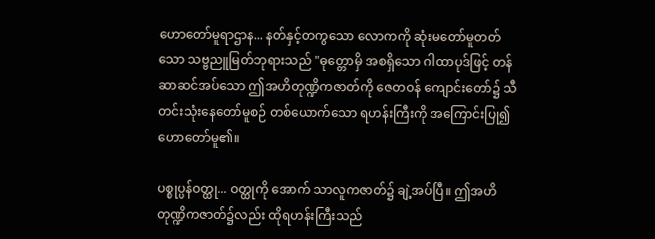ဟောတော်မူရာဌာန... နတ်နှင့်တကွသော လောကကို ဆုံးမတော်မူတတ်သော သဗ္ဗညူမြတ်ဘုရားသည် "ဓုတ္တောမှိ အစရှိသော ဂါထာပုဒ်ဖြင့် တန်ဆာဆင်အပ်သော ဤအဟိတုဏ္ဍိကဇာတ်ကို ဇေတဝန် ကျောင်းတော်၌ သီတင်းသုံးနေတော်မူစဉ် တစ်ယောက်သော ရဟန်းကြီးကို အကြောင်းပြု၍ ဟောတော်မူ၏။

ပစ္စုပ္ပန်ဝတ္ထု... ဝတ္ထုကို အောက် သာလူကဇာတ်၌ ချဲ့အပ်ပြီ။ ဤအဟိတုဏ္ဍိကဇာတ်၌လည်း ထိုရဟန်းကြီးသည်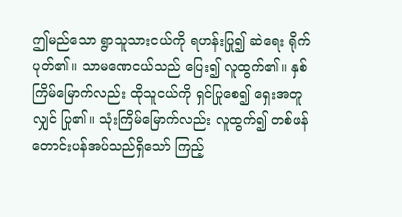ဤမည်သော ရွာသူသားငယ်ကို ရဟန်းပြု၍ ဆဲရေး ရိုက်ပုတ်၏။ သာမဏေငယ်သည် ပြေး၍ လူထွက်၏။ နှစ်ကြိမ်မြောက်လည်း ထိုသူငယ်ကို ရှင်ပြုစေ၍ ရှေးအတူလျှင် ပြု၏။ သုံးကြိမ်မြောက်လည်း လူထွက်၍ တစ်ဖန် တောင်းပန်အပ်သည်ရှိသော် ကြည့်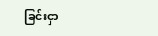ခြင်းငှာ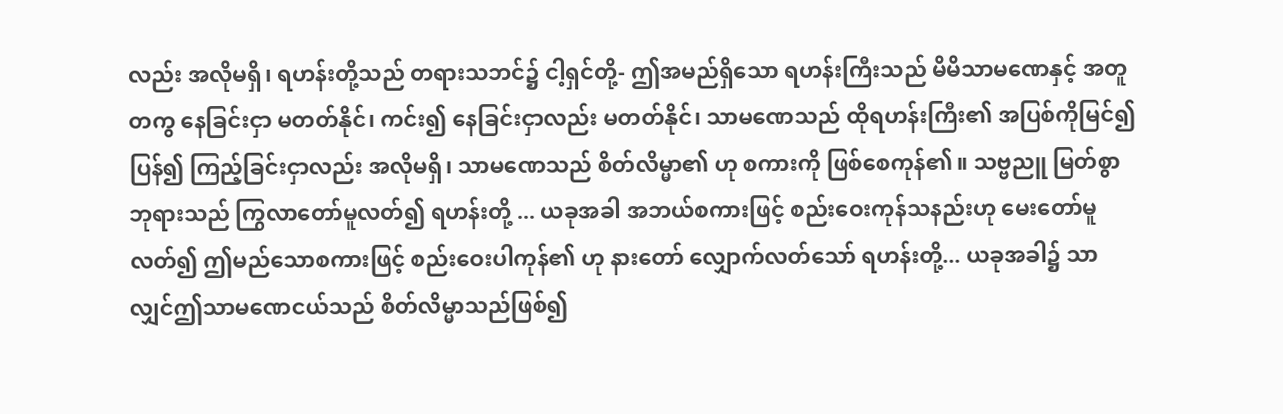လည်း အလိုမရှိ၊ ရဟန်းတို့သည် တရားသဘင်၌ ငါ့ရှင်တို့- ဤအမည်ရှိသော ရဟန်းကြီးသည် မိမိသာမဏေနှင့် အတူတကွ နေခြင်းငှာ မတတ်နိုင်၊ ကင်း၍ နေခြင်းငှာလည်း မတတ်နိုင်၊ သာမဏေသည် ထိုရဟန်းကြီး၏ အပြစ်ကိုမြင်၍ ပြန်၍ ကြည့်ခြင်းငှာလည်း အလိုမရှိ၊ သာမဏေသည် စိတ်လိမ္မာ၏ ဟု စကားကို ဖြစ်စေကုန်၏။ သဗ္ဗညူ မြတ်စွာဘုရားသည် ကြွလာတော်မူလတ်၍ ရဟန်းတို့ ... ယခုအခါ အဘယ်စကားဖြင့် စည်းဝေးကုန်သနည်းဟု မေးတော်မူလတ်၍ ဤမည်သောစကားဖြင့် စည်းဝေးပါကုန်၏ ဟု နားတော် လျှောက်လတ်သော် ရဟန်းတို့... ယခုအခါ၌ သာလျှင်ဤသာမဏေငယ်သည် စိတ်လိမ္မာသည်ဖြစ်၍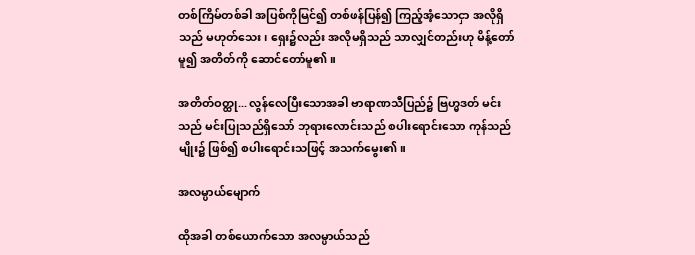တစ်ကြိမ်တစ်ခါ အပြစ်ကိုမြင်၍ တစ်ဖန်ပြန်၍ ကြည့်အံ့သောငှာ အလိုရှိသည် မဟုတ်သေး၊ ရှေး၌လည်း အလိုမရှိသည် သာလျှင်တည်းဟု မိန့်တော်မူ၍ အတိတ်ကို ဆောင်တော်မူ၏။

အတိတ်ဝတ္ထု... လွန်လေပြီးသောအခါ ဗာရာဏသီပြည်၌ ဗြဟ္မဒတ် မင်းသည် မင်းပြုသည်ရှိသော် ဘုရားလောင်းသည် စပါးရောင်းသော ကုန်သည်မျိုး၌ ဖြစ်၍ စပါးရောင်းသဖြင့် အသက်မွေး၏။

အလမ္ပာယ်မျောက်

ထိုအခါ တစ်ယောက်သော အလမ္ပာယ်သည်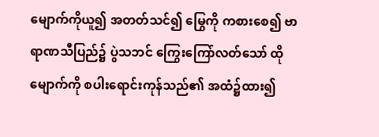မျောက်ကိုယူ၍ အတတ်သင်၍ မြွေကို ကစားစေ၍ ဗာရာဏသီပြည်၌ ပွဲသဘင် ကြွေးကြော်လတ်သော် ထိုမျောက်ကို စပါးရောင်းကုန်သည်၏ အထံ၌ထား၍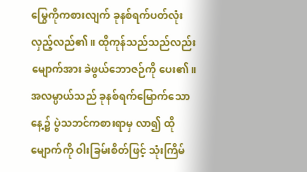မြွေကိုကစားလျက် ခုနစ်ရက်ပတ်လုံး လှည့်လည်၏။ ထိုကုန်သည်သည်လည်း မျောက်အား ခဲဖွယ်ဘောဇဉ်ကို ပေး၏။ အလမ္ပာယ်သည် ခုနစ်ရက်မြောက်သောနေ့၌ ပွဲသဘင်ကစားရာမှ လာ၍ ထိုမျောက်ကို ဝါးခြမ်းစိတ်ဖြင့် သုံးကြိမ်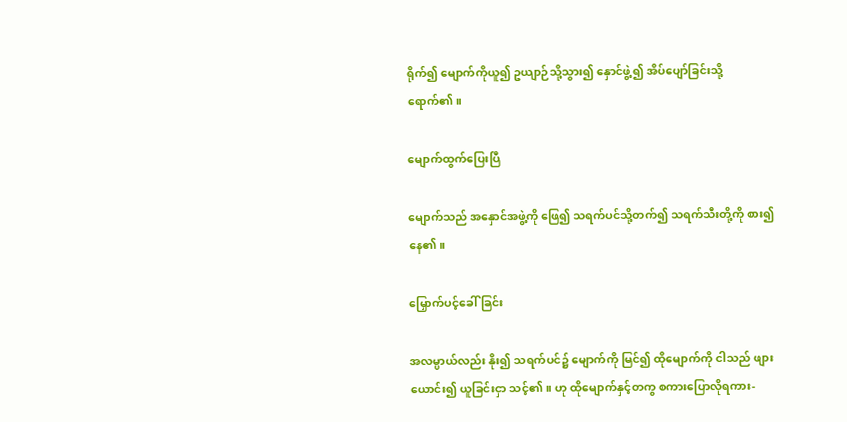ရိုက်၍ မျောက်ကိုယူ၍ ဥယျာဉ်သို့သွား၍ နှောင်ဖွဲ့၍ အိပ်ပျော်ခြင်းသို့ရောက်၏။

မျောက်ထွက်ပြေးပြီ

မျောက်သည် အနှောင်အဖွဲ့ကို ဖြေ၍ သရက်ပင်သို့တက်၍ သရက်သီးတို့ကို စား၍နေ၏။

မြှောက်ပင့်ခေါ်ခြင်း

အလမ္ပာယ်လည်း နိုး၍ သရက်ပင်၌ မျောက်ကို မြင်၍ ထိုမျောက်ကို ငါသည် ဖျားယောင်း၍ ယူခြင်းငှာ သင့်၏။ ဟု ထိုမျောက်နှင့်တကွ စကားပြောလိုရကား-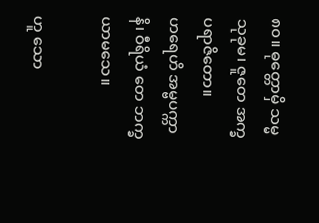၈၀။ ဓုတ္တောမှိ သမ္မ သုခုမ၊ ဇူတေ အက္ခပရာဇိတော။
ဟရေဟိ အမ္ဗပက္ကာနိ၊ ဝီရိယံ တေ ဘက္ခယာမသေ။

ဟူ သော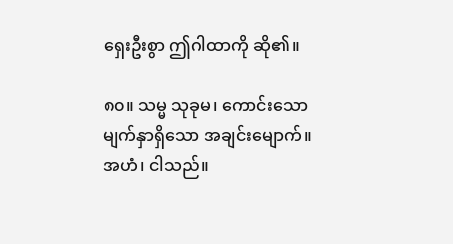ရှေးဦးစွာ ဤဂါထာကို ဆို၏။

၈၀။ သမ္မ သုခုမ၊ ကောင်းသော မျက်နှာရှိသော အချင်းမျောက်။ အဟံ၊ ငါသည်။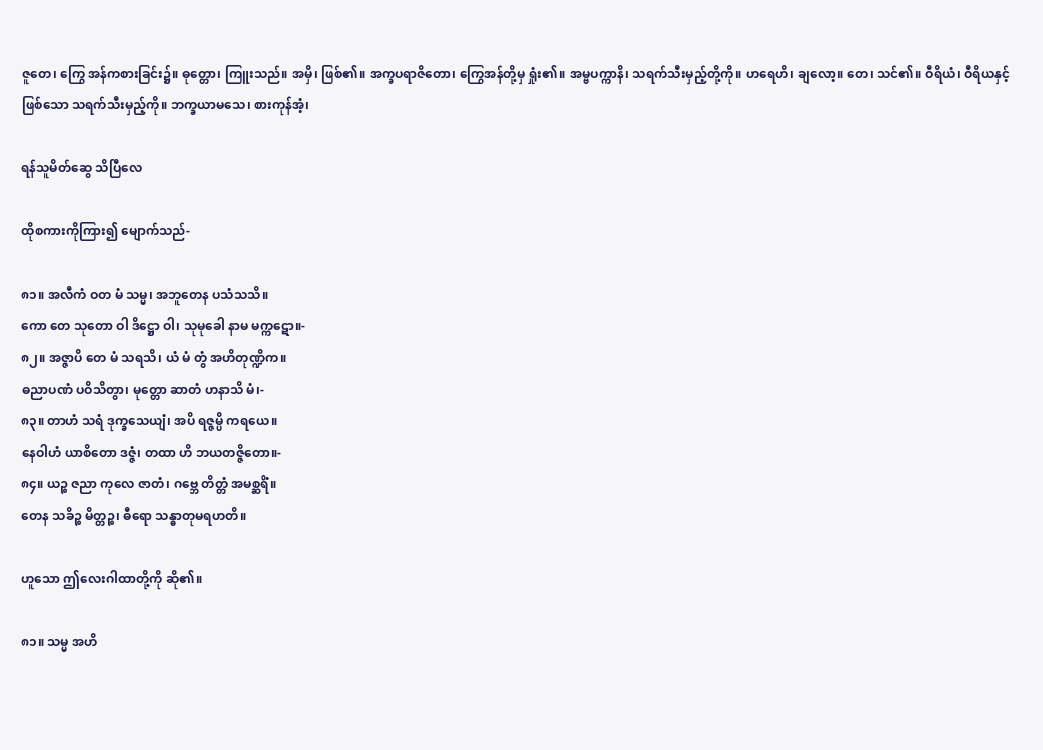ဇူတေ၊ ကြွေ အန်ကစားခြင်း၌။ ဓုတ္တော၊ ကြူးသည်။ အမှိ၊ ဖြစ်၏။ အက္ခပရာဇိတော၊ ကြွေအန်တို့မှ ရှုံး၏။ အမ္ဗပက္ကာနိ၊ သရက်သီးမှည့်တို့ကို။ ဟရေဟိ၊ ချလော့။ တေ၊ သင်၏။ ဝီရိယံ၊ ဝီရိယနှင့်ဖြစ်သော သရက်သီးမှည့်ကို။ ဘက္ခယာမသေ၊ စားကုန်အံ့၊

ရန်သူမိတ်ဆွေ သိပြီလေ

ထိုစကားကိုကြား၍ မျောက်သည်-

၈၁။ အလီကံ ဝတ မံ သမ္မ၊ အဘူတေန ပသံသသိ။
ကော တေ သုတော ဝါ ဒိဋ္ဌော ဝါ၊ သုမုခေါ နာမ မက္ကဋော။-
၈၂။ အဇ္ဇာပိ တေ မံ သရသိ၊ ယံ မံ တွံ အဟိတုဏ္ဍိက။
ဓညာပဏံ ပဝိသိတွာ၊ မုတ္တော ဆာတံ ဟနာသိ မံ၊-
၈၃။ တာဟံ သရံ ဒုက္ခသေယျံ၊ အပိ ရဇ္ဇမ္ပိ ကရယေ။
နေဝါဟံ ယာစိတော ဒဇ္ဇံ၊ တထာ ဟိ ဘယတဇ္ဇိတော။-
၈၄။ ယဉ္စ ဇညာ ကုလေ ဇာတံ၊ ဂဗ္ဘေ တိတ္တံ အမစ္ဆရိံ။
တေန သခိဉ္စ မိတ္တဉ္စ၊ ဓီရော သန္ဓာတုမရဟတိ။

ဟူသော ဤလေးဂါထာတို့ကို ဆို၏။

၈၁။ သမ္မ အဟိ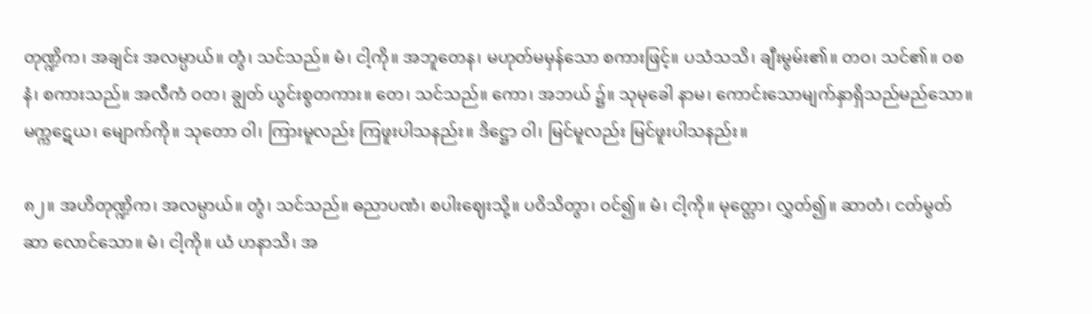တုဏ္ဍိက၊ အချင်း အလမ္ပာယ်။ တွံ၊ သင်သည်။ မံ၊ ငါ့ကို။ အဘူတေန၊ မဟုတ်မမှန်သော စကားဖြင့်။ ပသံသသိ၊ ချီးမွမ်း၏။ တဝ၊ သင်၏။ ဝစနံ၊ စကားသည်။ အလီကံ ဝတ၊ ချွတ် ယွင်းစွတကား။ တေ၊ သင်သည်။ ကော၊ အဘယ် ၌။ သုမုခေါ နာမ၊ ကောင်းသောမျက်နှာရှိသည်မည်သော။ မက္ကဋေယ၊ မျောက်ကို။ သုတော ဝါ၊ ကြားမူလည်း ကြဖူးပါသနည်း။ ဒိဋ္ဌော ဝါ၊ မြင်မူလည်း မြင်ဖူးပါသနည်း။

၈၂။ အဟိတုဏ္ဍိက၊ အလမ္ပာယ်။ တွံ၊ သင်သည်။ ဓညာပဏံ၊ စပါးဈေးသို့။ ပဝိသိတွာ၊ ဝင်၍။ မံ၊ ငါ့ကို။ မုတ္တော၊ လွှတ်၍။ ဆာတံ၊ ငတ်မွတ်ဆာ လောင်သော။ မံ၊ ငါ့ကို။ ယံ ဟနာသိ၊ အ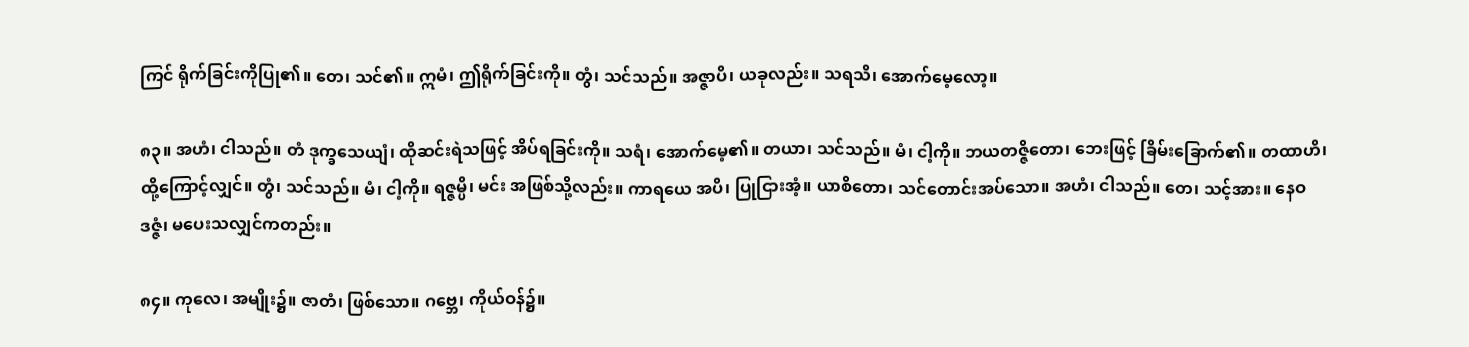ကြင် ရိုက်ခြင်းကိုပြု၏။ တေ၊ သင်၏။ ဣမံ၊ ဤရိုက်ခြင်းကို။ တွံ၊ သင်သည်။ အဇ္ဇာပိ၊ ယခုလည်း။ သရသိ၊ အောက်မေ့လော့။

၈၃။ အဟံ၊ ငါသည်။ တံ ဒုက္ခသေယျံ၊ ထိုဆင်းရဲသဖြင့် အိပ်ရခြင်းကို။ သရံ၊ အောက်မေ့၏။ တယာ၊ သင်သည်။ မံ၊ ငါ့ကို။ ဘယတဇ္ဇိတော၊ ဘေးဖြင့် ခြိမ်းခြောက်၏။ တထာဟိ၊ ထို့ကြောင့်လျှင်။ တွံ၊ သင်သည်။ မံ၊ ငါ့ကို။ ရဇ္ဇမ္ပိ၊ မင်း အဖြစ်သို့လည်း။ ကာရယေ အပိ၊ ပြုငြားအံ့။ ယာစိတော၊ သင်တောင်းအပ်သော။ အဟံ၊ ငါသည်။ တေ၊ သင့်အား။ နေဝ ဒဇ္ဇံ၊ မပေးသလျှင်ကတည်း။

၈၄။ ကုလေ၊ အမျိုး၌။ ဇာတံ၊ ဖြစ်သော။ ဂဗ္ဘေ၊ ကိုယ်ဝန်၌။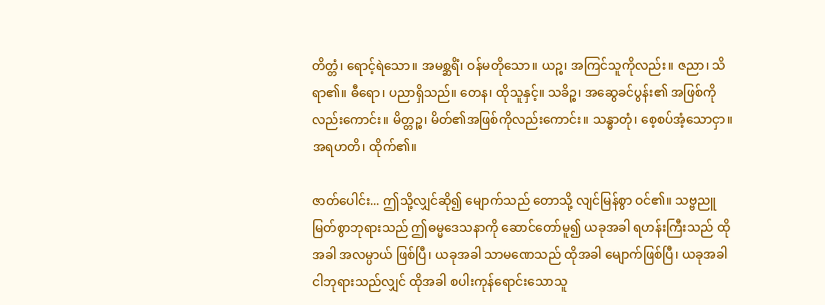တိတ္တံ၊ ရောင့်ရဲသော။ အမစ္ဆရိံ၊ ဝန်မတိုသော။ ယဉ္စ၊ အကြင်သူကိုလည်း။ ဇညာ၊ သိရာ၏။ ဓီရော၊ ပညာရှိသည်။ တေန၊ ထိုသူနှင့်။ သခိဉ္စ၊ အဆွေခင်ပွန်း၏ အဖြစ်ကိုလည်းကောင်း။ မိတ္တဉ္စ၊ မိတ်၏အဖြစ်ကိုလည်းကောင်း။ သန္ဓာတုံ၊ စေ့စပ်အံ့သောငှာ။ အရဟတိ၊ ထိုက်၏။

ဇာတ်ပေါင်း... ဤသို့လျှင်ဆို၍ မျောက်သည် တောသို့ လျင်မြန်စွာ ဝင်၏။ သဗ္ဗညူ မြတ်စွာဘုရားသည် ဤဓမ္မဒေသနာကို ဆောင်တော်မူ၍ ယခုအခါ ရဟန်းကြီးသည် ထိုအခါ အလမ္ပာယ် ဖြစ်ပြီ၊ ယခုအခါ သာမဏေသည် ထိုအခါ မျောက်ဖြစ်ပြီ၊ ယခုအခါ ငါဘုရားသည်လျှင် ထိုအခါ စပါးကုန်ရောင်းသောသူ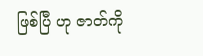ဖြစ်ပြီ ဟု ဇာတ်ကို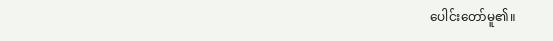ပေါင်းတော်မူ၏။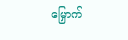မြှောက်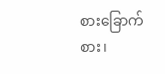စားခြောက်စား၊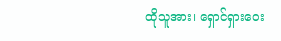ထိုသူအား၊ ရှောင်ရှားဝေး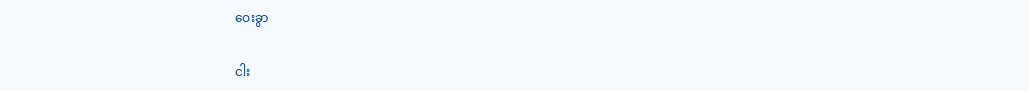ဝေးခွာ

ငါး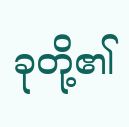ခုတို့၏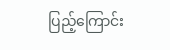ပြည့်ကြောင်း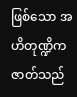ဖြစ်သော အဟိတုဏ္ဍိကဇာတ်သည်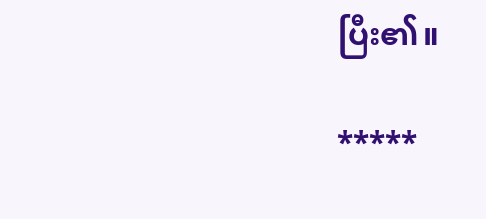ပြီး၏။

*****